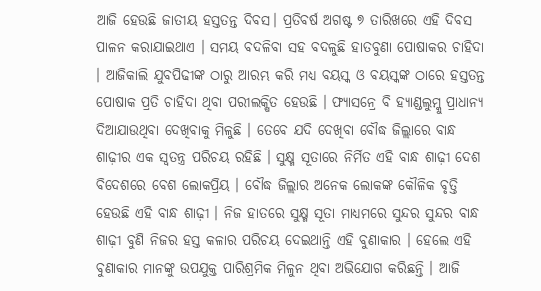ଆଜି ହେଉଛି ଜାତୀୟ ହସ୍ତତନ୍ତ ଦିବସ। ପ୍ରତିବର୍ଷ ଅଗଷ୍ଟ ୭ ତାରିଖରେ ଏହି ଦିବସ ପାଳନ କରାଯାଇଥାଏ । ସମୟ ବଦଳିବା ସହ ବଦଳୁଛି ହାତବୁଣା ପୋଷାକର ଚାହିଦା । ଆଜିକାଲି ଯୁବପିଢୀଙ୍କ ଠାରୁ ଆରମ୍ଭ କରି ମଧ୍ୟ ବୟସ୍କ ଓ ବୟସ୍କଙ୍କ ଠାରେ ହସ୍ତତନ୍ତ ପୋଷାକ ପ୍ରତି ଚାହିଦା ଥିବା ପରୀଲକ୍ଷିତ ହେଉଛି । ଫ୍ୟାସନ୍ରେ ବି ହ୍ୟାଣ୍ଡଲୁମ୍କୁ ପ୍ରାଧାନ୍ୟ ଦିଆଯାଉଥିବା ଦେଖିବାକୁ ମିଳୁଛି । ତେବେ ଯଦି ଦେଖିବା ବୌଦ୍ଧ ଜିଲ୍ଲାରେ ବାନ୍ଧ ଶାଢ଼ୀର ଏକ ସ୍ୱତନ୍ତ୍ର ପରିଚୟ ରହିଛି । ସୁକ୍ଷ୍ମ ସୂତାରେ ନିର୍ମିତ ଏହି ବାନ୍ଧ ଶାଢ଼ୀ ଦେଶ ବିଦେଶରେ ବେଶ ଲୋକପ୍ରିୟ । ବୌଦ୍ଧ ଜିଲ୍ଲାର ଅନେକ ଲୋକଙ୍କ କୌଳିକ ବୃତ୍ତି ହେଉଛି ଏହି ବାନ୍ଧ ଶାଢ଼ୀ । ନିଜ ହାତରେ ସୁକ୍ଷ୍ମ ସୂତା ମାଧ୍ୟମରେ ସୁନ୍ଦର ସୁନ୍ଦର ବାନ୍ଧ ଶାଢ଼ୀ ବୁଣି ନିଜର ହସ୍ତ କଳାର ପରିଚୟ ଦେଇଥାନ୍ତି ଏହି ବୁଣାକାର । ହେଲେ ଏହି ବୁଣାକାର ମାନଙ୍କୁ ଉପଯୁକ୍ତ ପାରିଶ୍ରମିକ ମିଳୁନ ଥିବା ଅଭିଯୋଗ କରିଛନ୍ତି । ଆଜି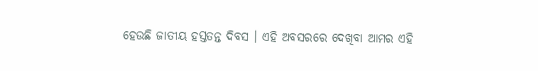ହେଉଛି ଜାତୀୟ ହସ୍ତତନ୍ତ ଦିବସ । ଏହି ଅବସରରେ ଦେଖିବା ଆମର ଏହି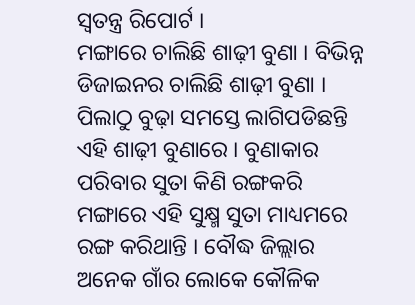ସ୍ୱତନ୍ତ୍ର ରିପୋର୍ଟ ।
ମଙ୍ଗାରେ ଚାଲିଛି ଶାଢ଼ୀ ବୁଣା । ବିଭିନ୍ନ ଡିଜାଇନର ଚାଲିଛି ଶାଢ଼ୀ ବୁଣା । ପିଲାଠୁ ବୁଢ଼ା ସମସ୍ତେ ଲାଗିପଡିଛନ୍ତି ଏହି ଶାଢ଼ୀ ବୁଣାରେ । ବୁଣାକାର ପରିବାର ସୁତା କିଣି ରଙ୍ଗକରି ମଙ୍ଗାରେ ଏହି ସୁକ୍ଷ୍ମ ସୁତା ମାଧ୍ୟମରେ ରଙ୍ଗ କରିଥାନ୍ତି । ବୌଦ୍ଧ ଜିଲ୍ଲାର ଅନେକ ଗାଁର ଲୋକେ କୌଳିକ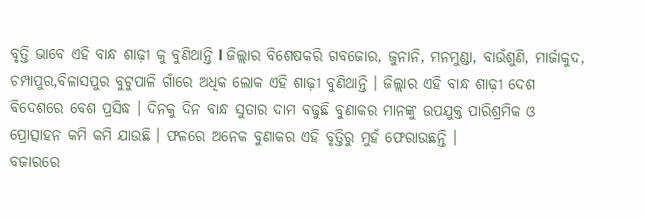ବୃତ୍ତି ଭାବେ ଏହି ବାନ୍ଧ ଶାଢ଼ୀ କୁ ବୁଣିଥାନ୍ତି l ଜିଲ୍ଲାର ବିଶେଷକରି ଗବଜୋର, ଜୁନାନି, ମନମୁଣ୍ଡା, ବାଉଁଶୁଣି, ମାର୍ଜାକୁଦ, ଚମ୍ପାପୁର,ବିଳାସପୁର ବୁଟୁପାଳି ଗାଁରେ ଅଧିକ ଲୋକ ଏହି ଶାଢ଼ୀ ବୁଣିଥାନ୍ତି । ଜିଲ୍ଲାର ଏହି ବାନ୍ଧ ଶାଢ଼ୀ ଦେଶ ବିଦେଶରେ ବେଶ ପ୍ରସିଦ୍ଧ । ଦିନକୁ ଦିନ ବାନ୍ଧ ସୁତାର ଦାମ ବଢୁଛି ବୁଣାକର ମାନଙ୍କୁ ଉପଯୁକ୍ତ ପାରିଶ୍ରମିକ ଓ ପ୍ରୋତ୍ସାହନ କମି କମି ଯାଉଛି । ଫଳରେ ଅନେକ ବୁଣାକର ଏହି ବୃତ୍ତିରୁ ମୁହଁ ଫେରାଉଛନ୍ତି ।
ବଜାରରେ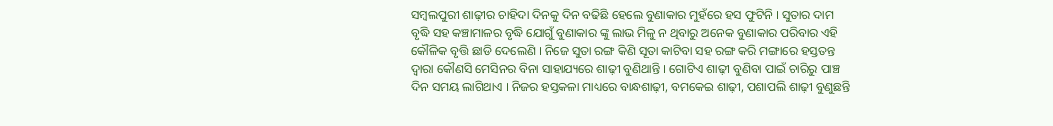ସମ୍ବଲପୁରୀ ଶାଢ଼ୀର ଚାହିଦା ଦିନକୁ ଦିନ ବଢିଛି ହେଲେ ବୁଣାକାର ମୁହଁରେ ହସ ଫୁଟିନି । ସୁତାର ଦାମ ବୃଦ୍ଧି ସହ କଞ୍ଚାମାଳର ବୃଦ୍ଧି ଯୋଗୁଁ ବୁଣାକାର ଙ୍କୁ ଲାଭ ମିଳୁ ନ ଥିବାରୁ ଅନେକ ବୁଣାକାର ପରିବାର ଏହି କୌଳିକ ବୃତ୍ତି ଛାଡି ଦେଲେଣି । ନିଜେ ସୁତା ରଙ୍ଗ କିଣି ସୂତା କାଟିବା ସହ ରଙ୍ଗ କରି ମଙ୍ଗାରେ ହସ୍ତତନ୍ତ ଦ୍ୱାରା କୌଣସି ମେସିନର ବିନା ସାହାଯ୍ୟରେ ଶାଢ଼ୀ ବୁଣିଥାନ୍ତି । ଗୋଟିଏ ଶାଢ଼ୀ ବୁଣିବା ପାଇଁ ଚାରିରୁ ପାଞ୍ଚ ଦିନ ସମୟ ଲାଗିଥାଏ । ନିଜର ହସ୍ତକଳା ମାଧ୍ୟରେ ବାନ୍ଧଶାଢ଼ୀ, ବମକେଇ ଶାଢ଼ୀ, ପଶାପଲି ଶାଢ଼ୀ ବୁଣୁଛନ୍ତି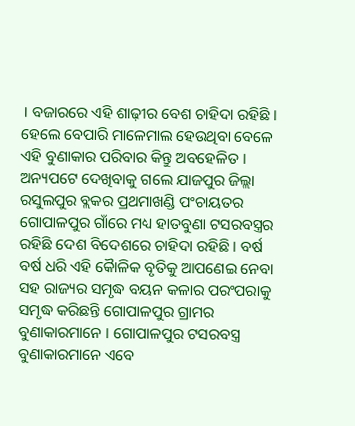। ବଜାରରେ ଏହି ଶାଢ଼ୀର ବେଶ ଚାହିଦା ରହିଛି । ହେଲେ ବେପାରି ମାଳେମାଲ ହେଉଥିବା ବେଳେ ଏହି ବୁଣାକାର ପରିବାର କିନ୍ତୁ ଅବହେଳିତ ।
ଅନ୍ୟପଟେ ଦେଖିବାକୁ ଗଲେ ଯାଜପୁର ଜିଲ୍ଲା ରସୁଲପୁର ବ୍ଲକର ପ୍ରଥମାଖଣ୍ଡି ପଂଚାୟତର ଗୋପାଳପୁର ଗାଁରେ ମଧ୍ୟ ହାତବୁଣା ଟସରବସ୍ତ୍ରର ରହିଛି ଦେଶ ବିଦେଶରେ ଚାହିଦା ରହିଛି । ବର୍ଷ ବର୍ଷ ଧରି ଏହି କୈାଳିକ ବୃତିକୁ ଆପଣେଇ ନେବା ସହ ରାଜ୍ୟର ସମୃଦ୍ଧ ବୟନ କଳାର ପରଂପରାକୁ ସମୃଦ୍ଧ କରିଛନ୍ତି ଗୋପାଳପୁର ଗ୍ରାମର ବୁଣାକାରମାନେ । ଗୋପାଳପୁର ଟସରବସ୍ତ୍ର ବୁଣାକାରମାନେ ଏବେ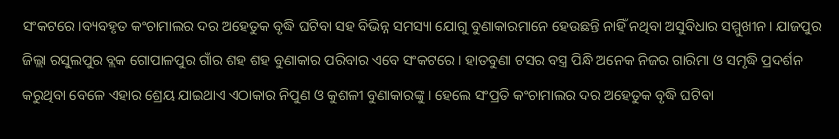ସଂକଟରେ।ବ୍ୟବହୃତ କଂଚାମାଲର ଦର ଅହେତୁକ ବୃଦ୍ଧି ଘଟିବା ସହ ବିଭିନ୍ନ ସମସ୍ୟା ଯୋଗୁ ବୁଣାକାରମାନେ ହେଉଛନ୍ତି ନାହିଁ ନଥିବା ଅସୁବିଧାର ସମ୍ମୁଖୀନ। ଯାଜପୁର ଜିଲ୍ଲା ରସୁଲପୁର ବ୍ଲକ ଗୋପାଳପୁର ଗାଁର ଶହ ଶହ ବୁଣାକାର ପରିବାର ଏବେ ସଂକଟରେ। ହାତବୁଣା ଟସର ବସ୍ତ୍ର ପିନ୍ଧି ଅନେକ ନିଜର ଗାରିମା ଓ ସମୃଦ୍ଧି ପ୍ରଦର୍ଶନ କରୁଥିବା ବେଳେ ଏହାର ଶ୍ରେୟ ଯାଇଥାଏ ଏଠାକାର ନିପୁଣ ଓ କୁଶଳୀ ବୁଣାକାରଙ୍କୁ । ହେଲେ ସଂପ୍ରତି କଂଚାମାଲର ଦର ଅହେତୁକ ବୃଦ୍ଧି ଘଟିବା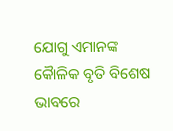ଯୋଗୁ ଏମାନଙ୍କ କୈାଳିକ ବୃତି ବିଶେଷ ଭାବରେ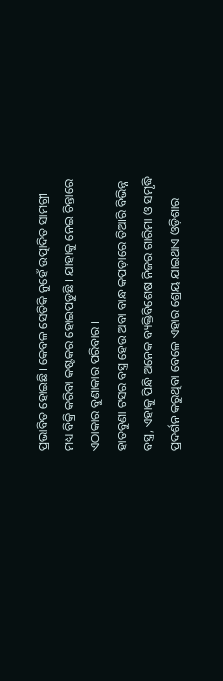ପ୍ରଭାବିତ ହୋଇଛି। କେବଳ ସେତିକି ନୁହେଁ ଉତ୍ପାଦିତ ସାମଗ୍ରୀ ମଧ୍ୟ ବିକ୍ରି କରିବା କଷ୍ଟକର ହୋଇପଡୁଛି । ଯାହାକୁ ନେଇ ଚିନ୍ତାରେ ଏଠାକାର ବୁଣାକାର ପରିବାର ।
ହାତବୁଣା ଟସର ବସ୍ତ୍ର ହେଉ ଅବା ବାନ୍ଧ କପଡ଼ାରେ ତିଆରି ବିଭିନ୍ନ ବସ୍ତ୍ର, ଏହାକୁ ପିନ୍ଧି ଅନେକ ବ୍ୟକ୍ତିବିଶେଷ ନିଜର ଗାରିମା ଓ ସମୃଦ୍ଧି ପ୍ରଦର୍ଶନ କରୁଥିବା ବେଳେ ଏହାର ଶ୍ରେୟ ଯାଇଥାଏ ଓଡ଼ିଶାର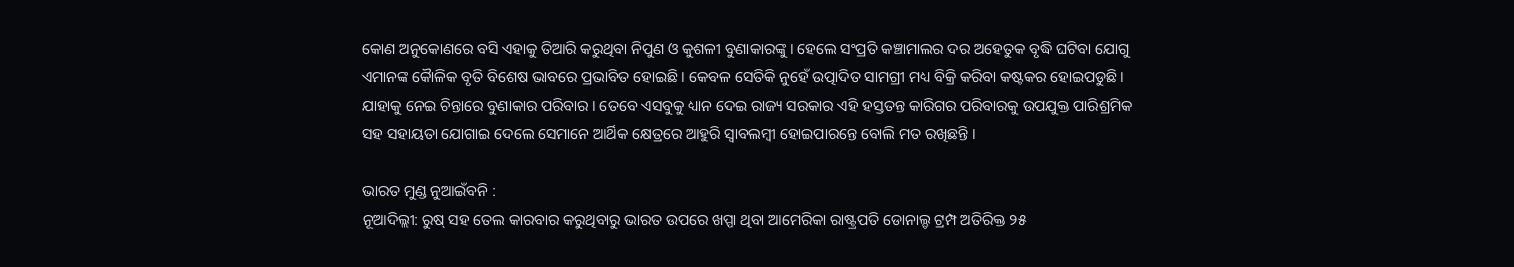କୋଣ ଅନୁକୋଣରେ ବସି ଏହାକୁ ତିଆରି କରୁଥିବା ନିପୁଣ ଓ କୁଶଳୀ ବୁଣାକାରଙ୍କୁ । ହେଲେ ସଂପ୍ରତି କଞ୍ଚାମାଲର ଦର ଅହେତୁକ ବୃଦ୍ଧି ଘଟିବା ଯୋଗୁ ଏମାନଙ୍କ କୈାଳିକ ବୃତି ବିଶେଷ ଭାବରେ ପ୍ରଭାବିତ ହୋଇଛି । କେବଳ ସେତିକି ନୁହେଁ ଉତ୍ପାଦିତ ସାମଗ୍ରୀ ମଧ୍ୟ ବିକ୍ରି କରିବା କଷ୍ଟକର ହୋଇପଡୁଛି । ଯାହାକୁ ନେଇ ଚିନ୍ତାରେ ବୁଣାକାର ପରିବାର । ତେବେ ଏସବୁକୁ ଧ୍ୟାନ ଦେଇ ରାଜ୍ୟ ସରକାର ଏହି ହସ୍ତତନ୍ତ କାରିଗର ପରିବାରକୁ ଉପଯୁକ୍ତ ପାରିଶ୍ରମିକ ସହ ସହାୟତା ଯୋଗାଇ ଦେଲେ ସେମାନେ ଆର୍ଥିକ କ୍ଷେତ୍ରରେ ଆହୁରି ସ୍ୱାବଲମ୍ବୀ ହୋଇପାରନ୍ତେ ବୋଲି ମତ ରଖିଛନ୍ତି ।

ଭାରତ ମୁଣ୍ଡ ନୁଆଇଁବନି :
ନୂଆଦିଲ୍ଲୀ: ରୁଷ୍ ସହ ତେଲ କାରବାର କରୁଥିବାରୁ ଭାରତ ଉପରେ ଖପ୍ପା ଥିବା ଆମେରିକା ରାଷ୍ଟ୍ରପତି ଡୋନାଲ୍ଡ ଟ୍ରମ୍ପ ଅତିରିକ୍ତ ୨୫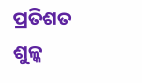ପ୍ରତିଶତ ଶୁଳ୍କ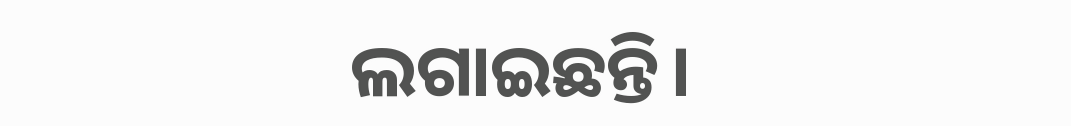ଲଗାଇଛନ୍ତି।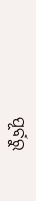ପୂର୍ବରୁ